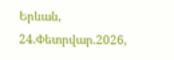Երևան, 24.Փետրվար.2026,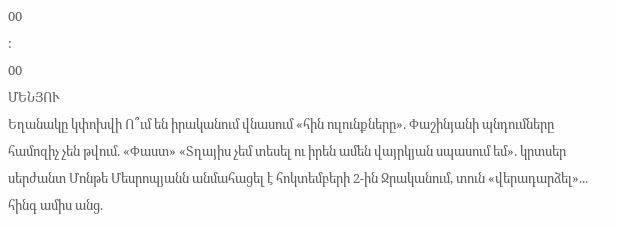00
:
00
ՄԵՆՅՈՒ
Եղանակը կփոխվի Ո՞ւմ են իրականում վնասում «հին ուլունքները». Փաշինյանի պնդումները համոզիչ չեն թվում. «Փաստ» «Տղայիս չեմ տեսել ու իրեն ամեն վայրկյան սպասում եմ». կրտսեր սերժանտ Մոնթե Մեսրոպյանն անմահացել է հոկտեմբերի 2-ին Ջրականում, տուն «վերադարձել»... հինգ ամիս անց.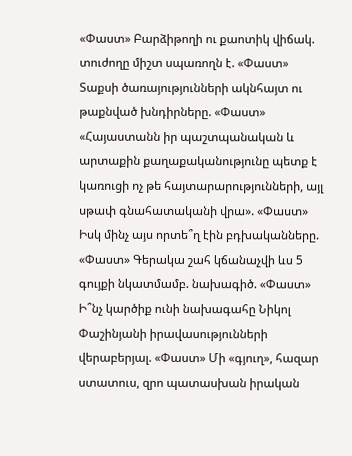«Փաստ» Բարձիթողի ու քաոտիկ վիճակ. տուժողը միշտ սպառողն է. «Փաստ» Տաքսի ծառայությունների ակնհայտ ու թաքնված խնդիրները. «Փաստ» «Հայաստանն իր պաշտպանական և արտաքին քաղաքականությունը պետք է կառուցի ոչ թե հայտարարությունների, այլ սթափ գնահատականի վրա». «Փաստ» Իսկ մինչ այս որտե՞ղ էին բդխականները. «Փաստ» Գերակա շահ կճանաչվի ևս 5 գույքի նկատմամբ. նախագիծ. «Փաստ» Ի՞նչ կարծիք ունի նախագահը Նիկոլ Փաշինյանի իրավասությունների վերաբերյալ. «Փաստ» Մի «գյուղ», հազար ստատուս, զրո պատասխան իրական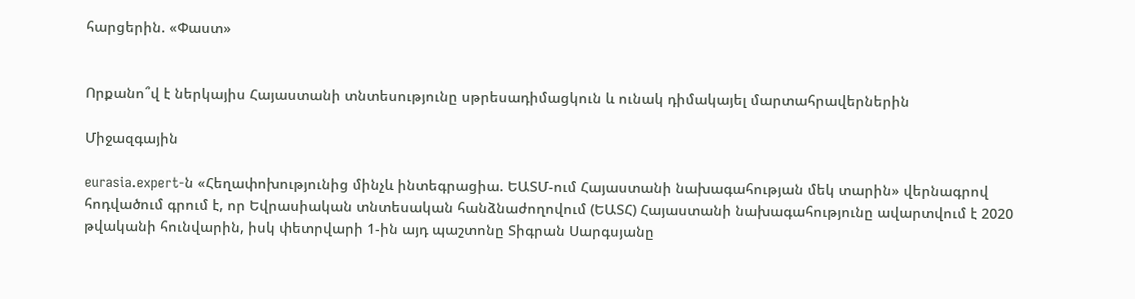հարցերին. «Փաստ»


Որքանո՞վ է ներկայիս Հայաստանի տնտեսությունը սթրեսադիմացկուն և ունակ դիմակայել մարտահրավերներին

Միջազգային

eurasia.expert-ն «Հեղափոխությունից մինչև ինտեգրացիա. ԵԱՏՄ-ում Հայաստանի նախագահության մեկ տարին» վերնագրով հոդվածում գրում է, որ Եվրասիական տնտեսական հանձնաժողովում (ԵԱՏՀ) Հայաստանի նախագահությունը ավարտվում է 2020 թվականի հունվարին, իսկ փետրվարի 1-ին այդ պաշտոնը Տիգրան Սարգսյանը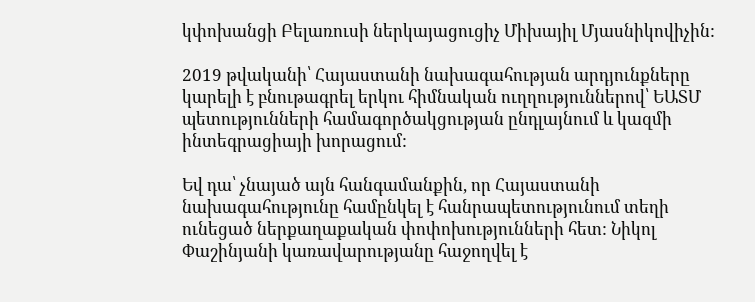կփոխանցի Բելառուսի ներկայացուցիչ Միխայիլ Մյասնիկովիչին:

2019 թվականի՝ Հայաստանի նախագահության արդյունքները կարելի է բնութագրել երկու հիմնական ուղղություններով՝ ԵԱՏՄ պետությունների համագործակցության ընդլայնում և կազմի ինտեգրացիայի խորացում:

Եվ դա՝ չնայած այն հանգամանքին, որ Հայաստանի նախագահությունը համընկել է հանրապետությունում տեղի ունեցած ներքաղաքական փոփոխությունների հետ: Նիկոլ Փաշինյանի կառավարությանը հաջողվել է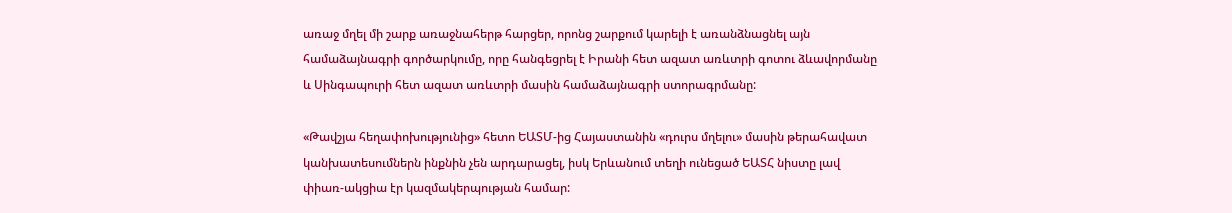առաջ մղել մի շարք առաջնահերթ հարցեր, որոնց շարքում կարելի է առանձնացնել այն համաձայնագրի գործարկումը, որը հանգեցրել է Իրանի հետ ազատ առևտրի գոտու ձևավորմանը և Սինգապուրի հետ ազատ առևտրի մասին համաձայնագրի ստորագրմանը:

«Թավշյա հեղափոխությունից» հետո ԵԱՏՄ-ից Հայաստանին «դուրս մղելու» մասին թերահավատ կանխատեսումներն ինքնին չեն արդարացել, իսկ Երևանում տեղի ունեցած ԵԱՏՀ նիստը լավ փիառ-ակցիա էր կազմակերպության համար: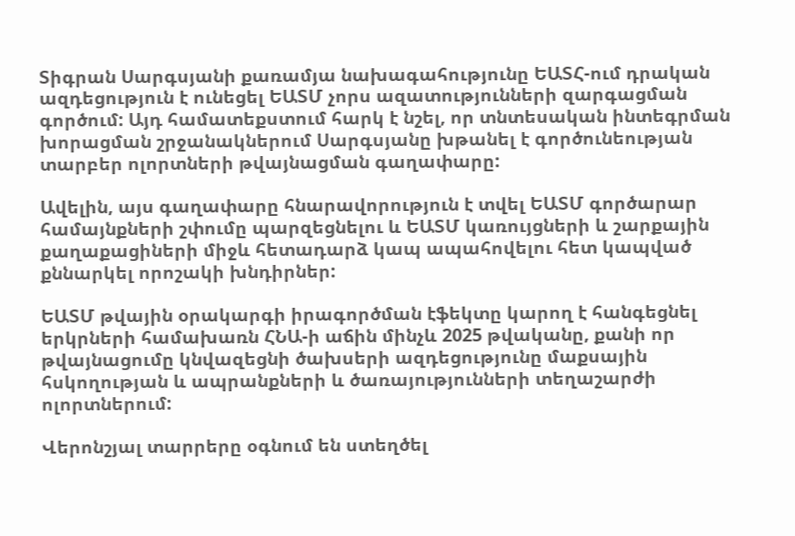Տիգրան Սարգսյանի քառամյա նախագահությունը ԵԱՏՀ-ում դրական ազդեցություն է ունեցել ԵԱՏՄ չորս ազատությունների զարգացման գործում: Այդ համատեքստում հարկ է նշել, որ տնտեսական ինտեգրման խորացման շրջանակներում Սարգսյանը խթանել է գործունեության տարբեր ոլորտների թվայնացման գաղափարը:

Ավելին, այս գաղափարը հնարավորություն է տվել ԵԱՏՄ գործարար համայնքների շփումը պարզեցնելու և ԵԱՏՄ կառույցների և շարքային քաղաքացիների միջև հետադարձ կապ ապահովելու հետ կապված քննարկել որոշակի խնդիրներ:

ԵԱՏՄ թվային օրակարգի իրագործման էֆեկտը կարող է հանգեցնել երկրների համախառն ՀՆԱ-ի աճին մինչև 2025 թվականը, քանի որ թվայնացումը կնվազեցնի ծախսերի ազդեցությունը մաքսային հսկողության և ապրանքների և ծառայությունների տեղաշարժի ոլորտներում:

Վերոնշյալ տարրերը օգնում են ստեղծել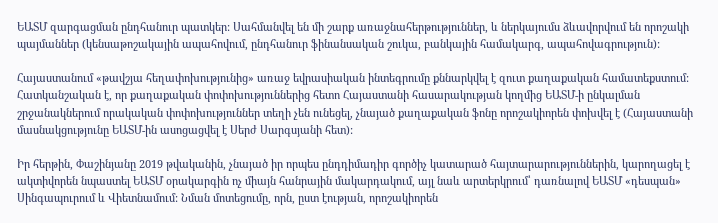ԵԱՏՄ զարգացման ընդհանուր պատկեր: Սահմանվել են մի շարք առաջնահերթություններ, և ներկայումս ձևավորվում են որոշակի պայմաններ (կենսաթոշակային ապահովում, ընդհանուր ֆինանսական շուկա, բանկային համակարգ, ապահովագրություն):

Հայաստանում «թավշյա հեղափոխությունից» առաջ եվրասիական ինտեգրումը քննարկվել է զուտ քաղաքական համատեքստում: Հատկանշական է, որ քաղաքական փոփոխություններից հետո Հայաստանի հասարակության կողմից ԵԱՏՄ-ի ընկալման շրջանակներում որակական փոփոխություններ տեղի չեն ունեցել, չնայած քաղաքական ֆոնը որոշակիորեն փոխվել է (Հայաստանի մասնակցությունը ԵԱՏՄ-ին ասոցացվել է Սերժ Սարգսյանի հետ):

Իր հերթին, Փաշինյանը 2019 թվականին, չնայած իր որպես ընդդիմադիր գործիչ կատարած հայտարարություններին, կարողացել է ակտիվորեն նպաստել ԵԱՏՄ օրակարգին ոչ միայն հանրային մակարդակում, այլ նաև արտերկրում՝ դառնալով ԵԱՏՄ «դեսպան» Սինգապուրում և Վիետնամում: Նման մոտեցումը, որն, ըստ էության, որոշակիորեն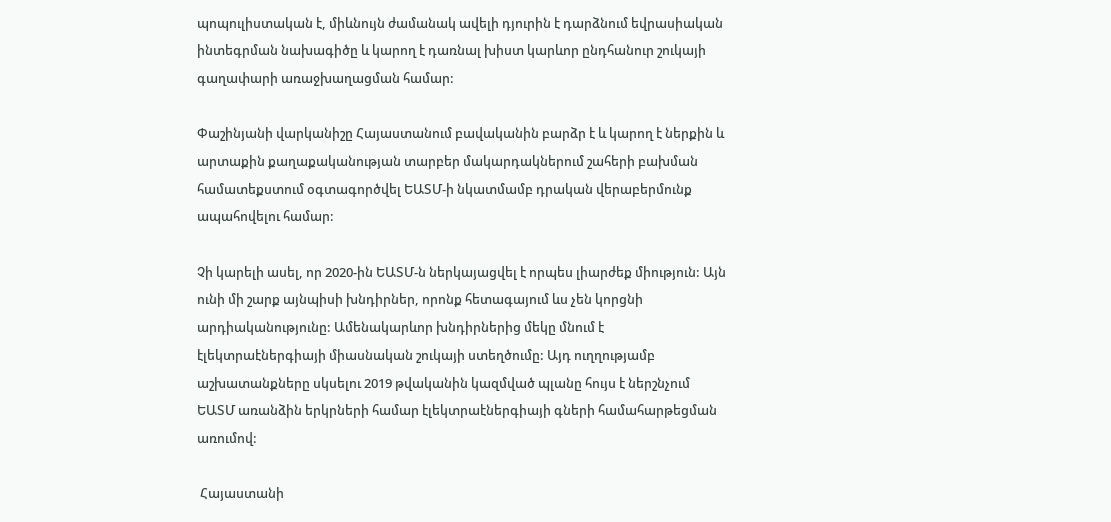պոպուլիստական է, միևնույն ժամանակ ավելի դյուրին է դարձնում եվրասիական ինտեգրման նախագիծը և կարող է դառնալ խիստ կարևոր ընդհանուր շուկայի գաղափարի առաջխաղացման համար:

Փաշինյանի վարկանիշը Հայաստանում բավականին բարձր է և կարող է ներքին և արտաքին քաղաքականության տարբեր մակարդակներում շահերի բախման համատեքստում օգտագործվել ԵԱՏՄ-ի նկատմամբ դրական վերաբերմունք ապահովելու համար:

Չի կարելի ասել, որ 2020-ին ԵԱՏՄ-ն ներկայացվել է որպես լիարժեք միություն: Այն ունի մի շարք այնպիսի խնդիրներ, որոնք հետագայում ևս չեն կորցնի արդիականությունը: Ամենակարևոր խնդիրներից մեկը մնում է էլեկտրաէներգիայի միասնական շուկայի ստեղծումը: Այդ ուղղությամբ աշխատանքները սկսելու 2019 թվականին կազմված պլանը հույս է ներշնչում ԵԱՏՄ առանձին երկրների համար էլեկտրաէներգիայի գների համահարթեցման առումով:

 Հայաստանի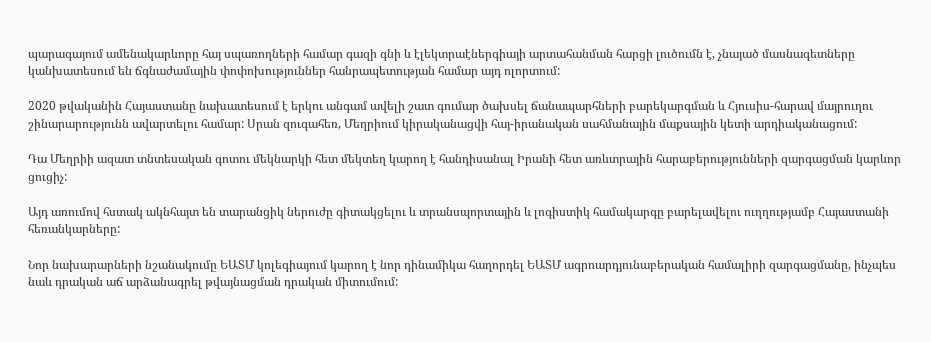պարագայում ամենակարևորը հայ սպառողների համար գազի գնի և էլեկտրաէներգիայի արտահանման հարցի լուծումն է, չնայած մասնագետները կանխատեսում են ճգնաժամային փոփոխություններ հանրապետության համար այդ ոլորտում:

2020 թվականին Հայաստանը նախատեսում է երկու անգամ ավելի շատ գումար ծախսել ճանապարհների բարեկարգման և Հյուսիս-հարավ մայրուղու շինարարությունն ավարտելու համար: Սրան զուգահեռ, Մեղրիում կիրականացվի հայ-իրանական սահմանային մաքսային կետի արդիականացում:

Դա Մեղրիի ազատ տնտեսական գոտու մեկնարկի հետ մեկտեղ կարող է հանդիսանալ Իրանի հետ առևտրային հարաբերությունների զարգացման կարևոր ցուցիչ:

Այդ առումով հստակ ակնհայտ են տարանցիկ ներուժը գիտակցելու և տրանսպորտային և լոգիստիկ համակարգը բարելավելու ուղղությամբ Հայաստանի հեռանկարները:

Նոր նախարարների նշանակումը ԵԱՏՄ կոլեգիայում կարող է նոր դինամիկա հաղորդել ԵԱՏՄ ագրոարդյունաբերական համալիրի զարգացմանը, ինչպես նաև դրական աճ արձանագրել թվայնացման դրական միտումում: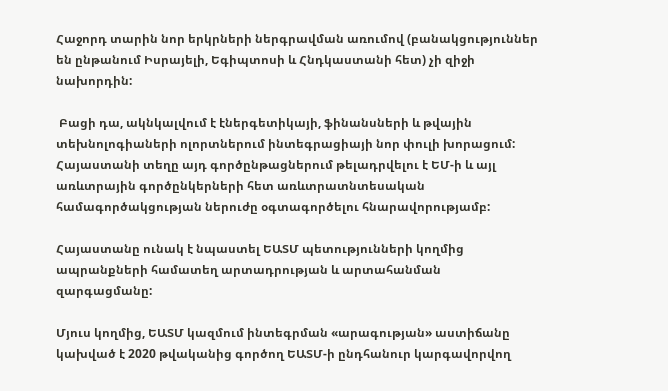Հաջորդ տարին նոր երկրների ներգրավման առումով (բանակցություններ են ընթանում Իսրայելի, Եգիպտոսի և Հնդկաստանի հետ) չի զիջի նախորդին:

 Բացի դա, ակնկալվում է էներգետիկայի, ֆինանսների և թվային տեխնոլոգիաների ոլորտներում ինտեգրացիայի նոր փուլի խորացում: Հայաստանի տեղը այդ գործընթացներում թելադրվելու է ԵՄ-ի և այլ առևտրային գործընկերների հետ առևտրատնտեսական համագործակցության ներուժը օգտագործելու հնարավորությամբ:

Հայաստանը ունակ է նպաստել ԵԱՏՄ պետությունների կողմից ապրանքների համատեղ արտադրության և արտահանման զարգացմանը:

Մյուս կողմից, ԵԱՏՄ կազմում ինտեգրման «արագության» աստիճանը կախված է 2020 թվականից գործող ԵԱՏՄ-ի ընդհանուր կարգավորվող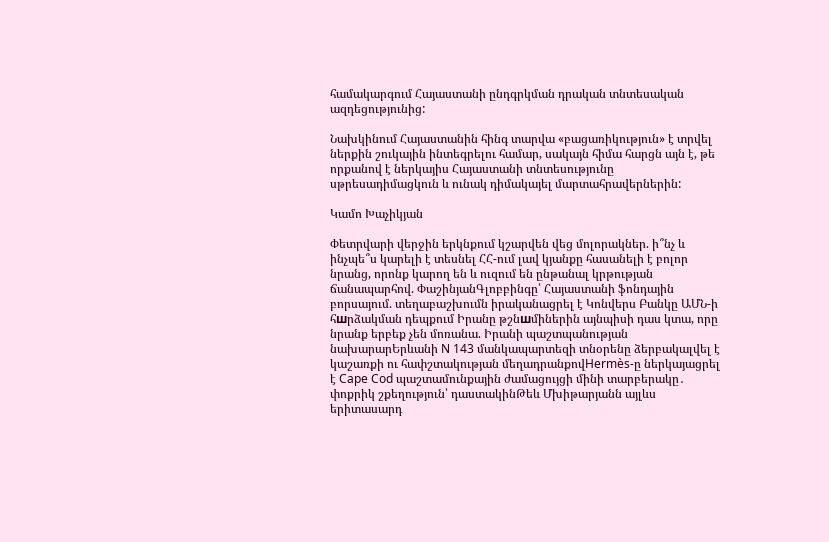համակարգում Հայաստանի ընդգրկման դրական տնտեսական ազդեցությունից:

Նախկինում Հայաստանին հինգ տարվա «բացառիկություն» է տրվել ներքին շուկային ինտեգրելու համար, սակայն հիմա հարցն այն է, թե որքանով է ներկայիս Հայաստանի տնտեսությունը սթրեսադիմացկուն և ունակ դիմակայել մարտահրավերներին:

Կամո Խաչիկյան

Փետրվարի վերջին երկնքում կշարվեն վեց մոլորակներ. ի՞նչ և ինչպե՞ս կարելի է տեսնել ՀՀ-ում լավ կյանքը հասանելի է բոլոր նրանց, որոնք կարող են և ուզում են ընթանալ կրթության ճանապարհով. ՓաշինյանԳլոբբինգը՝ Հայաստանի ֆոնդային բորսայում. տեղաբաշխումն իրականացրել է Կոնվերս Բանկը ԱՄՆ-ի հшրձակման դեպքում Իրանը թշնшմիներին այնպիսի դաս կտա, որը նրանք երբեք չեն մոռանա. Իրանի պաշտպանության նախարարԵրևանի N 143 մանկապարտեզի տնօրենը ձերբակալվել է կաշառքի ու հափշտակության մեղադրանքովHermès-ը ներկայացրել է Cape Cod պաշտամունքային ժամացույցի մինի տարբերակը․ փոքրիկ շքեղություն՝ դաստակինԹեև Մխիթարյանն այլևս երիտասարդ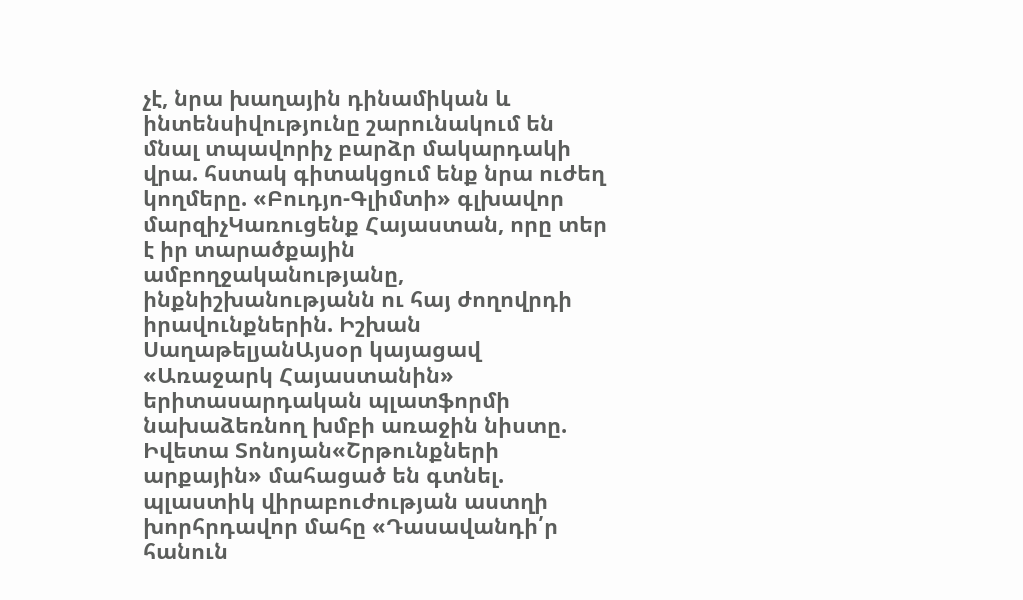չէ, նրա խաղային դինամիկան և ինտենսիվությունը շարունակում են մնալ տպավորիչ բարձր մակարդակի վրա. հստակ գիտակցում ենք նրա ուժեղ կողմերը. «Բուդյո-Գլիմտի» գլխավոր մարզիչԿառուցենք Հայաստան, որը տեր է իր տարածքային ամբողջականությանը, ինքնիշխանությանն ու հայ ժողովրդի իրավունքներին. Իշխան ՍաղաթելյանԱյսօր կայացավ «Առաջարկ Հայաստանին» երիտասարդական պլատֆորմի նախաձեռնող խմբի առաջին նիստը. Իվետա Տոնոյան«Շրթունքների արքային» մահացած են գտնել. պլաստիկ վիրաբուժության աստղի խորհրդավոր մահը «Դասավանդի՛ր հանուն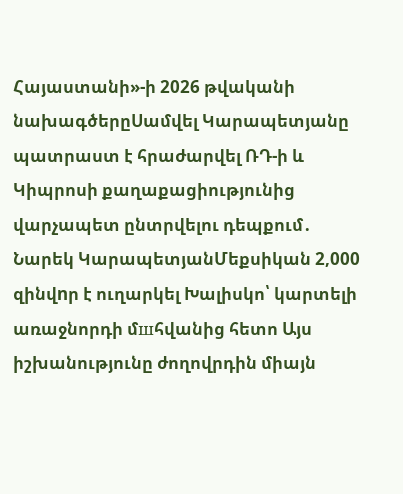Հայաստանի»-ի 2026 թվականի նախագծերըՍամվել Կարապետյանը պատրաստ է հրաժարվել ՌԴ-ի և Կիպրոսի քաղաքացիությունից վարչապետ ընտրվելու դեպքում․ Նարեկ ԿարապետյանՄեքսիկան 2,000 զինվnր է ուղարկել Խալիսկո՝ կարտելի առաջնորդի մшհվանից հետո Այս իշխանությունը ժողովրդին միայն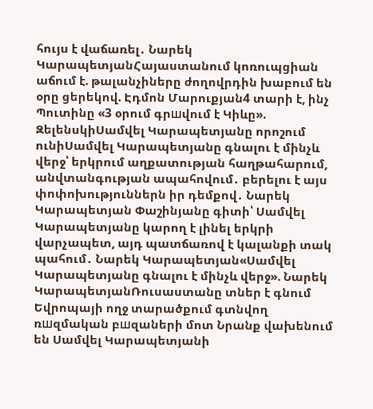հույս է վաճառել․ Նարեկ ԿարապետյանՀայաստանում կոռուպցիան աճում է. թալանչիները ժողովրդին խաբում են օրը ցերեկով. Էդմոն Մարուքյան4 տարի է, ինչ Պուտինը «3 օրում գրшվում է Կիևը». ԶելենսկիՍամվել Կարապետյանը որոշում ունիՍամվել Կարապետյանը գնալու է մինչև վերջ՝ երկրում աղքատության հաղթահարում, անվտանգության ապահովում․ բերելու է այս փոփոխություններն իր դեմքով․ Նարեկ Կարապետյան Փաշինյանը գիտի՝ Սամվել Կարապետյանը կարող է լինել երկրի վարչապետ, այդ պատճառով է կալանքի տակ պահում․ Նարեկ Կարապետյան«Սամվել Կարապետյանը գնալու է մինչև վերջ». Նարեկ ԿարապետյանՌուսաստանը տներ է գնում Եվրոպայի ողջ տարածքում գտնվող ռшզմական բшզաների մոտ Նրանք վախենում են Սամվել Կարապետյանի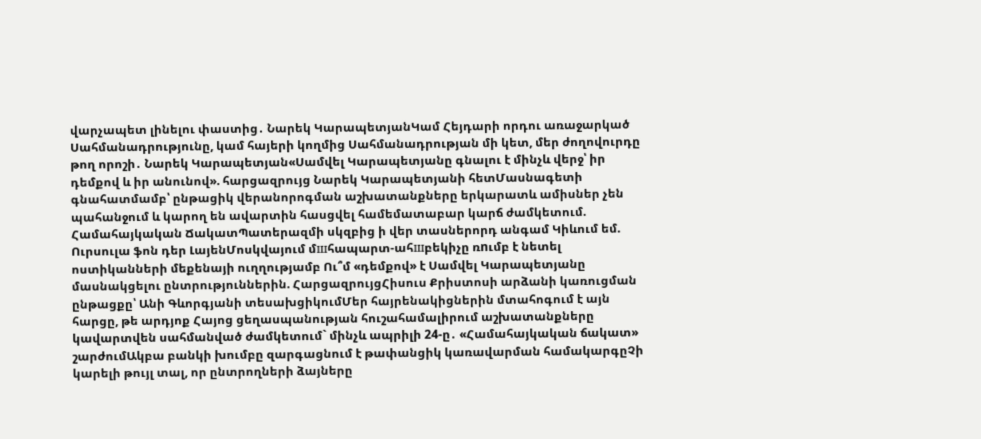վարչապետ լինելու փաստից․ Նարեկ ԿարապետյանԿամ Հեյդարի որդու առաջարկած Սահմանադրությունը, կամ հայերի կողմից Սահմանադրության մի կետ, մեր ժողովուրդը թող որոշի․ Նարեկ Կարապետյան«Սամվել Կարապետյանը գնալու է մինչև վերջ՝ իր դեմքով և իր անունով». հարցազրույց Նարեկ Կարապետյանի հետՄասնագետի գնահատմամբ՝ ընթացիկ վերանորոգման աշխատանքները երկարատև ամիսներ չեն պահանջում և կարող են ավարտին հասցվել համեմատաբար կարճ ժամկետում. Համահայկական ՃակատՊատերազմի սկզբից ի վեր տասներորդ անգամ Կիևում եմ. Ուրսուլա ֆոն դեր ԼայենՄոսկվայում մшհապարտ-ահшբեկիչը ռnւմբ է նետել ոստիկանների մեքենայի ուղղությամբ Ու՞մ «դեմքով» է Սամվել Կարապետյանը մասնակցելու ընտրություններին. ՀարցազրույցՀիսուս Քրիստոսի արձանի կառուցման ընթացքը՝ Անի Գևորգյանի տեսախցիկումՄեր հայրենակիցներին մտահոգում է այն հարցը, թե արդյոք Հայոց ցեղասպանության հուշահամալիրում աշխատանքները կավարտվեն սահմանված ժամկետում` մինչև ապրիլի 24-ը․ «Համահայկական ճակատ» շարժումԱկբա բանկի խումբը զարգացնում է թափանցիկ կառավարման համակարգըՉի կարելի թույլ տալ, որ ընտրողների ձայները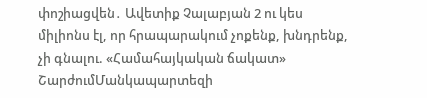փոշիացվեն․ Ավետիք Չալաբյան 2 ու կես միլիոնս էլ, որ հրապարակում չոքենք, խնդրենք, չի գնալու. «Համահայկական ճակատ» ՇարժումՄանկապարտեզի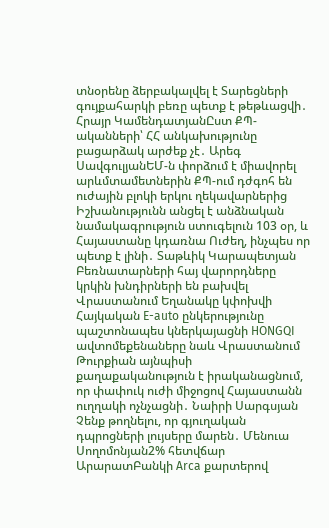տնօրենը ձերբակալվել է Տարեցների գույքահարկի բեռը պետք է թեթևացվի․ Հրայր ԿամենդատյանԸստ ՔՊ-ականների՝ ՀՀ անկախությունը բացարձակ արժեք չէ․ Արեգ ՍավգուլյանԵՄ-ն փորձում է միավորել արևմտամետներին ՔՊ-ում դժգոհ են ուժային բլոկի երկու ղեկավարներից Իշխանությունն անցել է անձնական նամակագրություն ստուգելուն 103 օր, և Հայաստանը կդառնա Ուժեղ, ինչպես որ պետք է լինի․ Տաթևիկ Կարապետյան Բեռնատարների հայ վարորդները կրկին խնդիրների են բախվել Վրաստանում Եղանակը կփոխվի Հայկական E-auto ընկերությունը պաշտոնապես կներկայացնի HONGQI ավտոմեքենաները նաև Վրաստանում Թուրքիան այնպիսի քաղաքականություն է իրականացնում, որ փափուկ ուժի միջոցով Հայաստանն ուղղակի ոչնչացնի․ Նաիրի Սարգսյան Չենք թողնելու, որ գյուղական դպրոցների լույսերը մարեն․ Մենուա Սողոմոնյան2% հետվճար ԱրարատԲանկի Arca քարտերով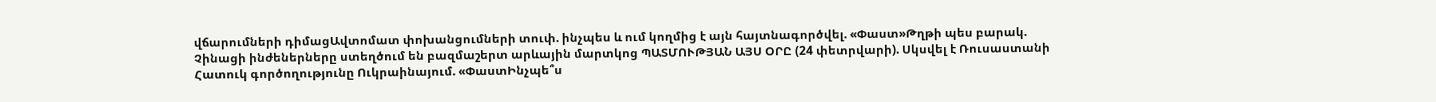վճարումների դիմացԱվտոմատ փոխանցումների տուփ. ինչպես և ում կողմից է այն հայտնագործվել. «Փաստ»Թղթի պես բարակ. Չինացի ինժեներները ստեղծում են բազմաշերտ արևային մարտկոց ՊԱՏՄՈՒԹՅԱՆ ԱՅՍ ՕՐԸ (24 փետրվարի). Սկսվել է Ռուսաստանի Հատուկ գործողությունը Ուկրաինայում. «ՓաստԻնչպե՞ս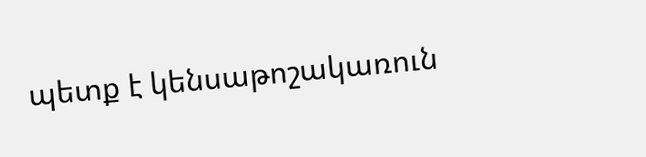պետք է կենսաթոշակառուն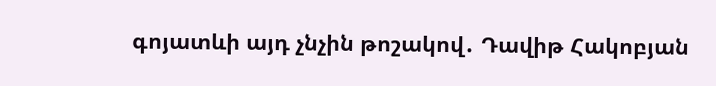գոյատևի այդ չնչին թոշակով․ Դավիթ Հակոբյան